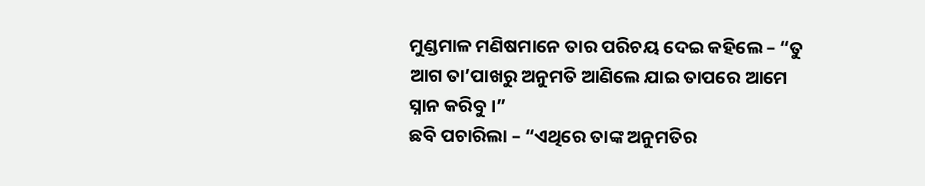ମୁଣ୍ଡମାଳ ମଣିଷମାନେ ତାର ପରିଚୟ ଦେଇ କହିଲେ – “ତୁ ଆଗ ତା’ପାଖରୁ ଅନୁମତି ଆଣିଲେ ଯାଇ ତାପରେ ଆମେ ସ୍ନାନ କରିବୁ ।”
ଛବି ପଚାରିଲା – “ଏଥିରେ ତାଙ୍କ ଅନୁମତିର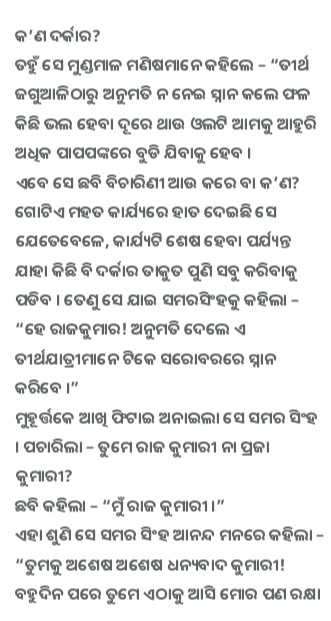କ’ଣ ଦର୍କାର?
ତହୁଁ ସେ ମୁଣ୍ଡମାଳ ମଣିଷମାନେ କହିଲେ – “ତୀର୍ଥ ଜଗୁଆଳିଠାରୁ ଅନୁମତି ନ ନେଇ ସ୍ନାନ କଲେ ଫଳ କିଛି ଭଲ ହେବା ଦୂରେ ଥାଉ ଓଲଟି ଆମକୁ ଆହୁରି ଅଧିକ ପାପପଙ୍କରେ ବୁଡି ଯିବାକୁ ହେବ ।
ଏବେ ସେ ଛବି ବିଚାରିଣୀ ଆଉ କରେ ବା କ’ଣ? ଗୋଟିଏ ମହତ କାର୍ଯ୍ୟରେ ହାତ ଦେଇଛି ସେ ଯେତେବେଳେ, କାର୍ଯ୍ୟଟି ଶେଷ ହେବା ପର୍ଯ୍ୟନ୍ତ ଯାହା କିଛି ବି ଦର୍କାର ତାକୁତ ପୁଣି ସବୁ କରିବାକୁ ପଡିବ । ତେଣୁ ସେ ଯାଇ ସମରସିଂହକୁ କହିଲା – “ହେ ରାଜକୁମାର! ଅନୁମତି ଦେଲେ ଏ ତୀର୍ଥଯାତ୍ରୀମାନେ ଟିକେ ସରୋବରରେ ସ୍ନାନ କରିବେ ।”
ମୁହୂର୍ତ୍ତକେ ଆଖି ଫିଟାଇ ଅନାଇଲା ସେ ସମର ସିଂହ । ପଚାରିଲା – ତୁମେ ରାଜ କୁମାରୀ ନା ପ୍ରଜା କୁମାରୀ?
ଛବି କହିଲା – “ମୁଁ ରାଜ କୁମାରୀ ।”
ଏହା ଶୁଣି ସେ ସମର ସିଂହ ଆନନ୍ଦ ମନରେ କହିଲା – “ତୁମକୁ ଅଶେଷ ଅଶେଷ ଧନ୍ୟବାଦ କୁମାରୀ! ବହୁଦିନ ପରେ ତୁମେ ଏଠାକୁ ଆସି ମୋର ପଣ ରକ୍ଷା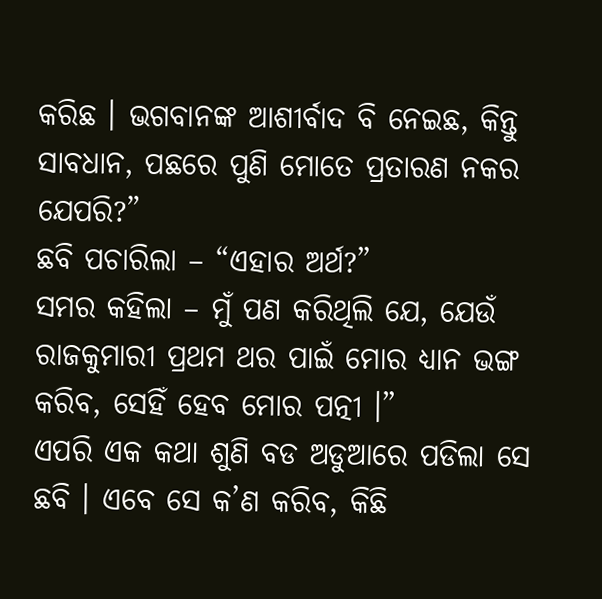କରିଛ । ଭଗବାନଙ୍କ ଆଶୀର୍ବାଦ ବି ନେଇଛ, କିନ୍ତୁ ସାବଧାନ, ପଛରେ ପୁଣି ମୋତେ ପ୍ରତାରଣ ନକର ଯେପରି?”
ଛବି ପଚାରିଲା – “ଏହାର ଅର୍ଥ?”
ସମର କହିଲା – ମୁଁ ପଣ କରିଥିଲି ଯେ, ଯେଉଁ ରାଜକୁମାରୀ ପ୍ରଥମ ଥର ପାଇଁ ମୋର ଧ୍ୟାନ ଭଙ୍ଗ କରିବ, ସେହିଁ ହେବ ମୋର ପତ୍ନୀ ।”
ଏପରି ଏକ କଥା ଶୁଣି ବଡ ଅଡୁଆରେ ପଡିଲା ସେ ଛବି । ଏବେ ସେ କ’ଣ କରିବ, କିଛି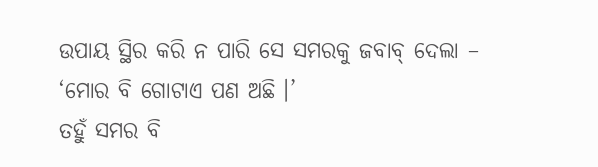ଉପାୟ ସ୍ଥିର କରି ନ ପାରି ସେ ସମରକୁ ଜବାବ୍ ଦେଲା – ‘ମୋର ବି ଗୋଟାଏ ପଣ ଅଛି ।’
ତହୁଁ ସମର ବି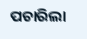ପଚାରିଲା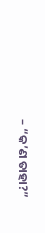– “କ’ଣ ତାହା?”